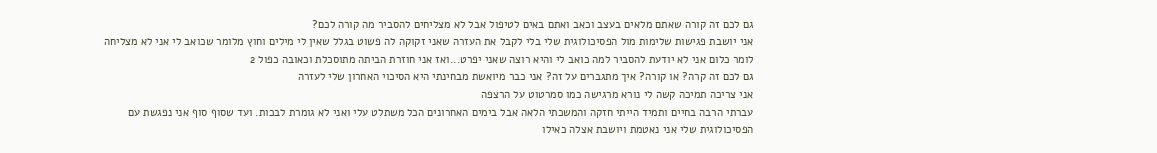גם לכם זה קורה שאתם מלאים בעצב וכאב ואתם באים לטיפול אבל לא מצליחים להסביר מה קורה לכם?
אני יושבת פגישות שלימות מול הפסיכולוגית שלי בלי לקבל את העזרה שאני זקוקה לה פשוט בגלל שאין לי מילים וחוץ מלומר שכואב לי אני לא מצליחה לומר כלום אני לא יודעת להסביר למה כואב לי והיא רוצה שאני יפרט...ואז אני חוזרת הביתה מתוסכלת וכאובה כפול 2
גם לכם זה קרה? או קורה? איך מתגברים על זה? אני כבר מיואשת מבחינתי היא הסיכוי האחרון שלי לעזרה
אני צריכה תמיכה קשה לי נורא מרגישה כמו סמרטוט על הרצפה
עברתי הרבה בחיים ותמיד הייתי חזקה והמשכתי הלאה אבל בימים האחרונים הכל משתלט עלי ואני לא גומרת לבכות. ועד שסוף סוף אני נפגשת עם הפסיכולוגית שלי אני נאטמת ויושבת אצלה כאילו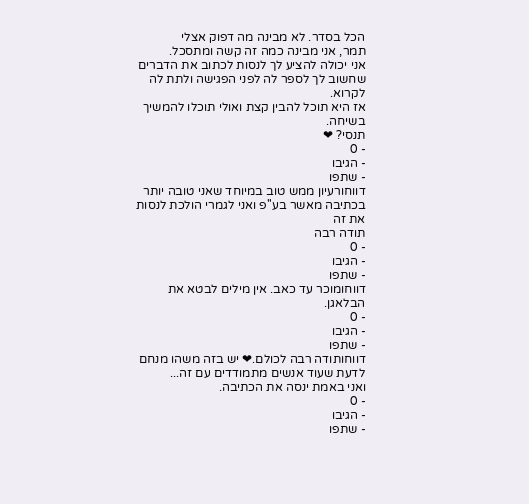הכל בסדר. לא מבינה מה דפוק אצלי
תמר, אני מבינה כמה זה קשה ומתסכל.
אני יכולה להציע לך לנסות לכתוב את הדברים שחשוב לך לספר לה לפני הפגישה ולתת לה לקרוא.
אז היא תוכל להבין קצת ואולי תוכלו להמשיך בשיחה.
תנסי? ❤
- 0
- הגיבו
- שתפו
דווחורעיון ממש טוב במיוחד שאני טובה יותר בכתיבה מאשר בע''פ ואני לגמרי הולכת לנסות את זה
תודה רבה
- 0
- הגיבו
- שתפו
דווחומוכר עד כאב. אין מילים לבטא את הבלאגן.
- 0
- הגיבו
- שתפו
דווחותודה רבה לכולם.❤ יש בזה משהו מנחם לדעת שעוד אנשים מתמודדים עם זה...
ואני באמת ינסה את הכתיבה.
- 0
- הגיבו
- שתפו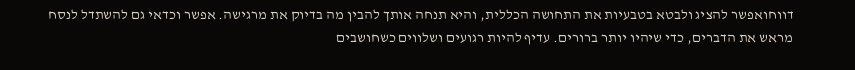דווחואפשר להציג ולבטא בטבעיות את התחושה הכללית, והיא תנחה אותך להבין מה בדיוק את מרגישה. אפשר וכדאי גם להשתדל לנסח מראש את הדברים, כדי שיהיו יותר ברורים. עדיף להיות רגועים ושלווים כשחושבים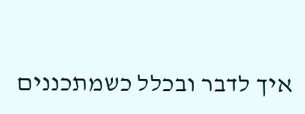איך לדבר ובכלל כשמתכננים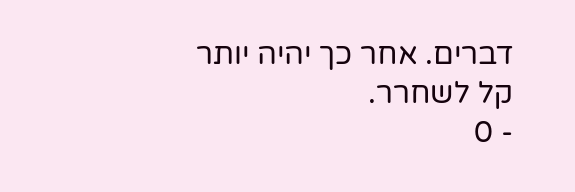דברים. אחר כך יהיה יותר קל לשחרר.
- 0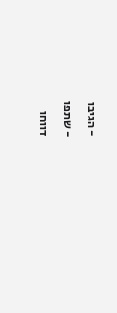- הגיבו
- שתפו
דווחו